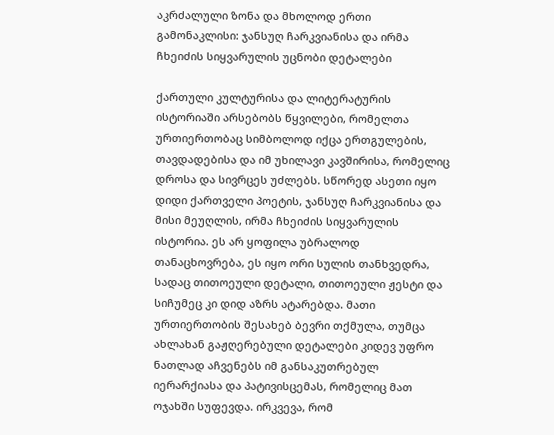აკრძალული ზონა და მხოლოდ ერთი გამონაკლისი: ჯანსუღ ჩარკვიანისა და ირმა ჩხეიძის სიყვარულის უცნობი დეტალები

ქართული კულტურისა და ლიტერატურის ისტორიაში არსებობს წყვილები, რომელთა ურთიერთობაც სიმბოლოდ იქცა ერთგულების, თავდადებისა და იმ უხილავი კავშირისა, რომელიც დროსა და სივრცეს უძლებს. სწორედ ასეთი იყო დიდი ქართველი პოეტის, ჯანსუღ ჩარკვიანისა და მისი მეუღლის, ირმა ჩხეიძის სიყვარულის ისტორია. ეს არ ყოფილა უბრალოდ თანაცხოვრება, ეს იყო ორი სულის თანხვედრა, სადაც თითოეული დეტალი, თითოეული ჟესტი და სიჩუმეც კი დიდ აზრს ატარებდა. მათი ურთიერთობის შესახებ ბევრი თქმულა, თუმცა ახლახან გაჟღერებული დეტალები კიდევ უფრო ნათლად აჩვენებს იმ განსაკუთრებულ იერარქიასა და პატივისცემას, რომელიც მათ ოჯახში სუფევდა. ირკვევა, რომ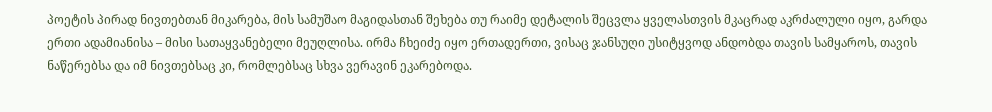პოეტის პირად ნივთებთან მიკარება, მის სამუშაო მაგიდასთან შეხება თუ რაიმე დეტალის შეცვლა ყველასთვის მკაცრად აკრძალული იყო, გარდა ერთი ადამიანისა – მისი სათაყვანებელი მეუღლისა. ირმა ჩხეიძე იყო ერთადერთი, ვისაც ჯანსუღი უსიტყვოდ ანდობდა თავის სამყაროს, თავის ნაწერებსა და იმ ნივთებსაც კი, რომლებსაც სხვა ვერავინ ეკარებოდა.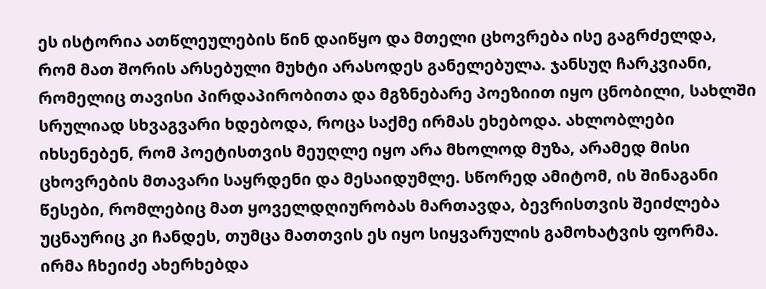ეს ისტორია ათწლეულების წინ დაიწყო და მთელი ცხოვრება ისე გაგრძელდა, რომ მათ შორის არსებული მუხტი არასოდეს განელებულა. ჯანსუღ ჩარკვიანი, რომელიც თავისი პირდაპირობითა და მგზნებარე პოეზიით იყო ცნობილი, სახლში სრულიად სხვაგვარი ხდებოდა, როცა საქმე ირმას ეხებოდა. ახლობლები იხსენებენ, რომ პოეტისთვის მეუღლე იყო არა მხოლოდ მუზა, არამედ მისი ცხოვრების მთავარი საყრდენი და მესაიდუმლე. სწორედ ამიტომ, ის შინაგანი წესები, რომლებიც მათ ყოველდღიურობას მართავდა, ბევრისთვის შეიძლება უცნაურიც კი ჩანდეს, თუმცა მათთვის ეს იყო სიყვარულის გამოხატვის ფორმა. ირმა ჩხეიძე ახერხებდა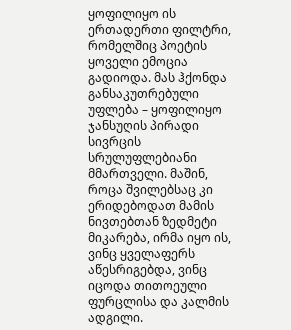ყოფილიყო ის ერთადერთი ფილტრი, რომელშიც პოეტის ყოველი ემოცია გადიოდა. მას ჰქონდა განსაკუთრებული უფლება – ყოფილიყო ჯანსუღის პირადი სივრცის სრულუფლებიანი მმართველი. მაშინ, როცა შვილებსაც კი ერიდებოდათ მამის ნივთებთან ზედმეტი მიკარება, ირმა იყო ის, ვინც ყველაფერს აწესრიგებდა, ვინც იცოდა თითოეული ფურცლისა და კალმის ადგილი.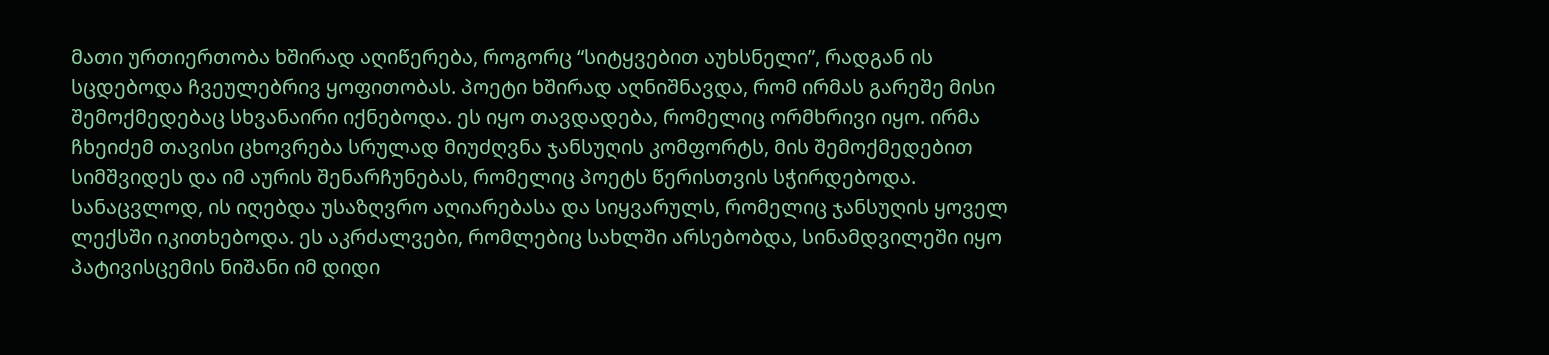მათი ურთიერთობა ხშირად აღიწერება, როგორც “სიტყვებით აუხსნელი”, რადგან ის სცდებოდა ჩვეულებრივ ყოფითობას. პოეტი ხშირად აღნიშნავდა, რომ ირმას გარეშე მისი შემოქმედებაც სხვანაირი იქნებოდა. ეს იყო თავდადება, რომელიც ორმხრივი იყო. ირმა ჩხეიძემ თავისი ცხოვრება სრულად მიუძღვნა ჯანსუღის კომფორტს, მის შემოქმედებით სიმშვიდეს და იმ აურის შენარჩუნებას, რომელიც პოეტს წერისთვის სჭირდებოდა. სანაცვლოდ, ის იღებდა უსაზღვრო აღიარებასა და სიყვარულს, რომელიც ჯანსუღის ყოველ ლექსში იკითხებოდა. ეს აკრძალვები, რომლებიც სახლში არსებობდა, სინამდვილეში იყო პატივისცემის ნიშანი იმ დიდი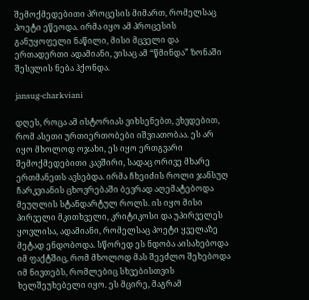შემოქმედებითი პროცესის მიმართ, რომელსაც პოეტი ეწეოდა. ირმა იყო ამ პროცესის განუყოფელი ნაწილი, მისი მცველი და ერთადერთი ადამიანი, ვისაც ამ “წმინდა” ზონაში შესვლის ნება ჰქონდა.

jansug-charkviani

დღეს, როცა ამ ისტორიას ვიხსენებთ, ვხვდებით, რომ ასეთი ურთიერთობები იშვიათობაა. ეს არ იყო მხოლოდ ოჯახი, ეს იყო ერთგვარი შემოქმედებითი კავშირი, სადაც ორივე მხარე ერთმანეთს ავსებდა. ირმა ჩხეიძის როლი ჯანსუღ ჩარკვიანის ცხოვრებაში ბევრად აღემატებოდა მეუღლის სტანდარტულ როლს. ის იყო მისი პირველი მკითხველი, კრიტიკოსი და უპირველეს ყოვლისა, ადამიანი, რომელსაც პოეტი ყველაზე მეტად ენდობოდა. სწორედ ეს ნდობა აისახებოდა იმ ფაქტშიც, რომ მხოლოდ მას შეეძლო შეხებოდა იმ ნივთებს, რომლებიც სხვებისთვის ხელშეუხებელი იყო. ეს მცირე, მაგრამ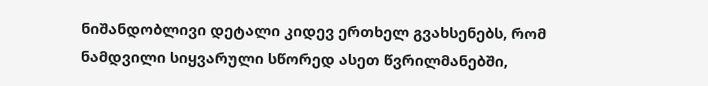ნიშანდობლივი დეტალი კიდევ ერთხელ გვახსენებს, რომ ნამდვილი სიყვარული სწორედ ასეთ წვრილმანებში,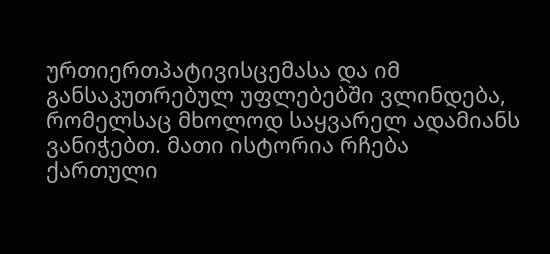ურთიერთპატივისცემასა და იმ განსაკუთრებულ უფლებებში ვლინდება, რომელსაც მხოლოდ საყვარელ ადამიანს ვანიჭებთ. მათი ისტორია რჩება ქართული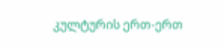კულტურის ერთ-ერთ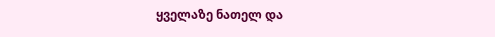ყველაზე ნათელ და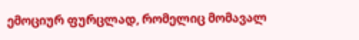ემოციურ ფურცლად, რომელიც მომავალ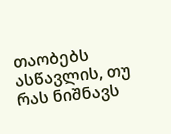თაობებს ასწავლის, თუ რას ნიშნავს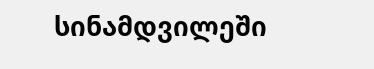სინამდვილეში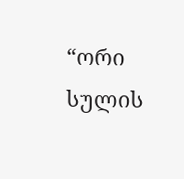“ორი სულის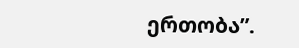ერთობა”.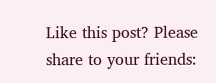Like this post? Please share to your friends: